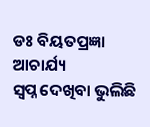ଡଃ ବିୟତପ୍ରଜ୍ଞା ଆଚାର୍ଯ୍ୟ
ସ୍ୱପ୍ନ ଦେଖିବା ଭୁଲିଛି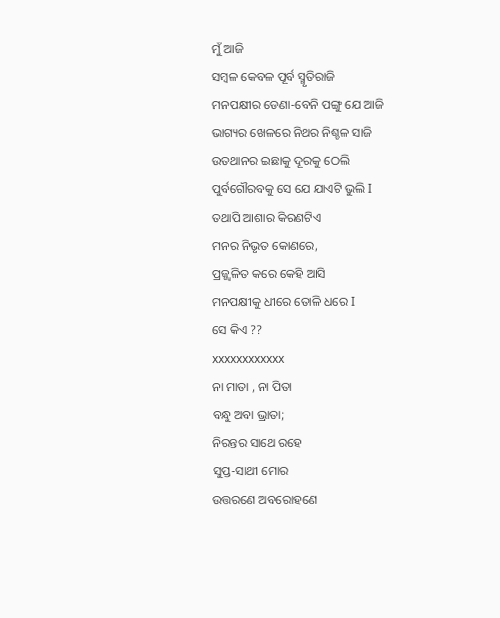ମୁଁ ଆଜି
ସମ୍ବଳ କେବଳ ପୂର୍ବ ସ୍ମୃତିରାଜି
ମନପକ୍ଷୀର ଡେଣା-ବେନି ପଙ୍ଗୁ ଯେ ଆଜି
ଭାଗ୍ୟର ଖେଳରେ ନିଥର ନିଶ୍ଚଳ ସାଜି
ଉତଥାନର ଇଛାକୁ ଦୂରକୁ ଠେଲି
ପୁର୍ବଗୌରବକୁ ସେ ଯେ ଯାଏଟି ଭୁଲି I
ତଥାପି ଆଶାର କିରଣଟିଏ
ମନର ନିଭୃତ କୋଣରେ,
ପ୍ରଜ୍ଜ୍ଵଳିତ କରେ କେହି ଆସି
ମନପକ୍ଷୀକୁ ଧୀରେ ତୋଳି ଧରେ I
ସେ କିଏ ??
xxxxxxxxxxxx
ନା ମାତା , ନା ପିତା
ବନ୍ଧୁ ଅବା ଭ୍ରାତା;
ନିରନ୍ତର ସାଥେ ରହେ
ସୁପ୍ତ-ସାଥୀ ମୋର
ଉତ୍ତରଣେ ଅବରୋହଣେ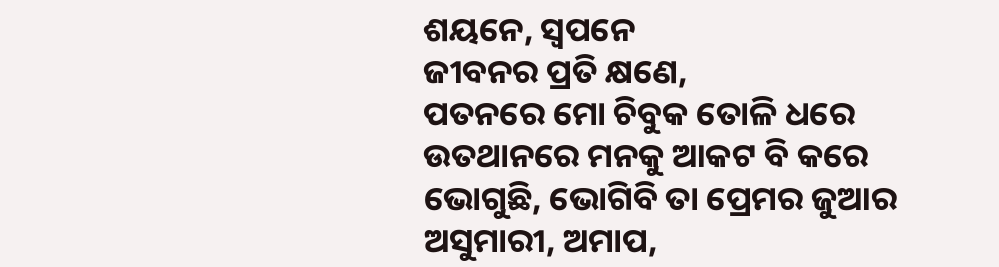ଶୟନେ, ସ୍ୱପନେ
ଜୀବନର ପ୍ରତି କ୍ଷଣେ,
ପତନରେ ମୋ ଚିବୁକ ତୋଳି ଧରେ
ଉତଥାନରେ ମନକୁ ଆକଟ ବି କରେ
ଭୋଗୁଛି, ଭୋଗିବି ତା ପ୍ରେମର ଜୁଆର
ଅସୁମାରୀ, ଅମାପ,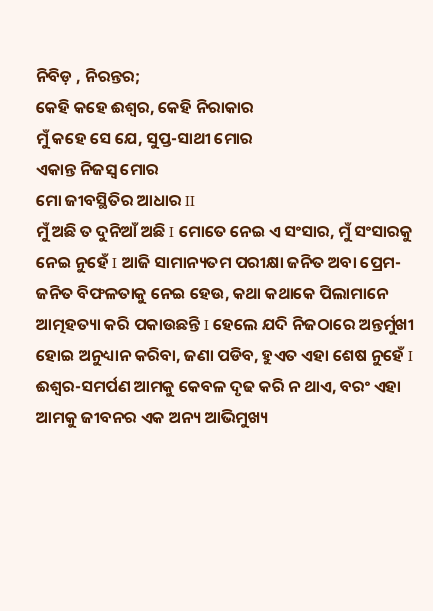ନିବିଡ଼ , ନିରନ୍ତର;
କେହି କହେ ଈଶ୍ୱର, କେହି ନିରାକାର
ମୁଁ କହେ ସେ ଯେ, ସୁପ୍ତ-ସାଥୀ ମୋର
ଏକାନ୍ତ ନିଜସ୍ୱ ମୋର
ମୋ ଜୀବସ୍ଥିତିର ଆଧାର II
ମୁଁ ଅଛି ତ ଦୁନିଆଁ ଅଛି I ମୋତେ ନେଇ ଏ ସଂସାର, ମୁଁ ସଂସାରକୁ ନେଇ ନୁହେଁ I ଆଜି ସାମାନ୍ୟତମ ପରୀକ୍ଷା ଜନିତ ଅବା ପ୍ରେମ-ଜନିତ ବିଫଳତାକୁ ନେଇ ହେଉ, କଥା କଥାକେ ପିଲାମାନେ ଆତ୍ମହତ୍ୟା କରି ପକାଉଛନ୍ତି I ହେଲେ ଯଦି ନିଜଠାରେ ଅନ୍ତର୍ମୁଖୀ ହୋଇ ଅନୁଧ୍ୟାନ କରିବା, ଜଣା ପଡିବ, ହୁଏତ ଏହା ଶେଷ ନୁହେଁ I
ଈଶ୍ୱର-ସମର୍ପଣ ଆମକୁ କେବଳ ଦୃଢ କରି ନ ଥାଏ, ବରଂ ଏହା ଆମକୁ ଜୀବନର ଏକ ଅନ୍ୟ ଆଭିମୁଖ୍ୟ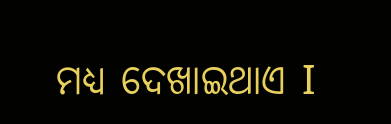ମଧ୍ୟ ଦେଖାଇଥାଏ I